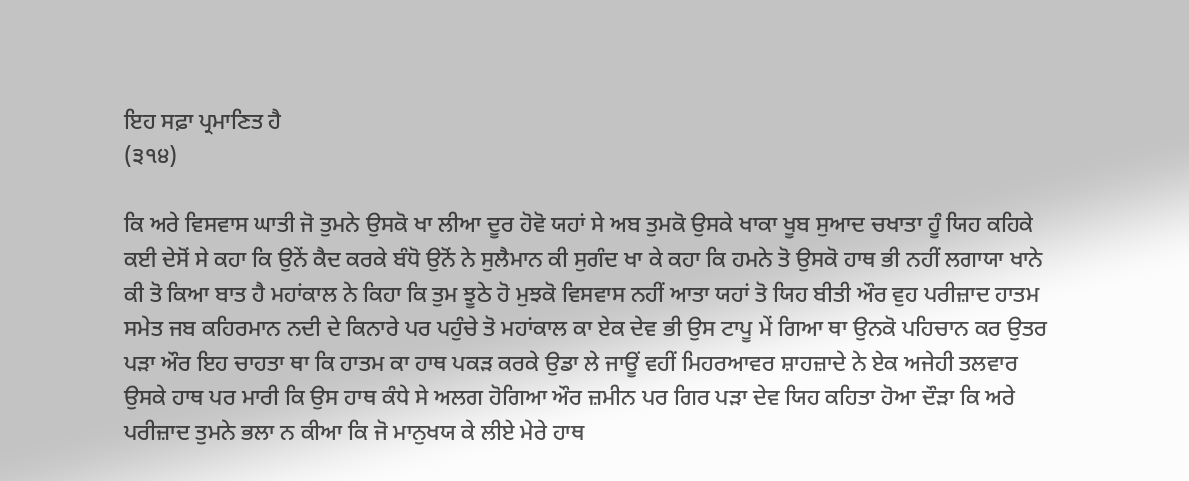ਇਹ ਸਫ਼ਾ ਪ੍ਰਮਾਣਿਤ ਹੈ
(੩੧੪)

ਕਿ ਅਰੇ ਵਿਸਵਾਸ ਘਾਤੀ ਜੋ ਤੁਮਨੇ ਉਸਕੋ ਖਾ ਲੀਆ ਦੂਰ ਹੋਵੋ ਯਹਾਂ ਸੇ ਅਬ ਤੁਮਕੋ ਉਸਕੇ ਖਾਕਾ ਖੂਬ ਸੁਆਦ ਚਖਾਤਾ ਹੂੰ ਯਿਹ ਕਹਿਕੇ ਕਈ ਦੇਸੋਂ ਸੇ ਕਹਾ ਕਿ ਉਨੇਂ ਕੈਦ ਕਰਕੇ ਬੰਧੋ ਉਨੋਂ ਨੇ ਸੁਲੈਮਾਨ ਕੀ ਸੁਗੰਦ ਖਾ ਕੇ ਕਹਾ ਕਿ ਹਮਨੇ ਤੋ ਉਸਕੋ ਹਾਥ ਭੀ ਨਹੀਂ ਲਗਾਯਾ ਖਾਨੇ ਕੀ ਤੋ ਕਿਆ ਬਾਤ ਹੈ ਮਹਾਂਕਾਲ ਨੇ ਕਿਹਾ ਕਿ ਤੁਮ ਝੂਠੇ ਹੋ ਮੁਝਕੋ ਵਿਸਵਾਸ ਨਹੀਂ ਆਤਾ ਯਹਾਂ ਤੋ ਯਿਹ ਬੀਤੀ ਔਰ ਵੁਹ ਪਰੀਜ਼ਾਦ ਹਾਤਮ ਸਮੇਤ ਜਬ ਕਹਿਰਮਾਨ ਨਦੀ ਦੇ ਕਿਨਾਰੇ ਪਰ ਪਹੁੰਚੇ ਤੋ ਮਹਾਂਕਾਲ ਕਾ ਏਕ ਦੇਵ ਭੀ ਉਸ ਟਾਪੂ ਮੇਂ ਗਿਆ ਥਾ ਉਨਕੋ ਪਹਿਚਾਨ ਕਰ ਉਤਰ ਪੜਾ ਔਰ ਇਹ ਚਾਹਤਾ ਥਾ ਕਿ ਹਾਤਮ ਕਾ ਹਾਥ ਪਕੜ ਕਰਕੇ ਉਡਾ ਲੇ ਜਾਊਂ ਵਹੀਂ ਮਿਹਰਆਵਰ ਸ਼ਾਹਜ਼ਾਦੇ ਨੇ ਏਕ ਅਜੇਹੀ ਤਲਵਾਰ ਉਸਕੇ ਹਾਥ ਪਰ ਮਾਰੀ ਕਿ ਉਸ ਹਾਥ ਕੰਧੇ ਸੇ ਅਲਗ ਹੋਗਿਆ ਔਰ ਜ਼ਮੀਨ ਪਰ ਗਿਰ ਪੜਾ ਦੇਵ ਯਿਹ ਕਹਿਤਾ ਹੋਆ ਦੌੜਾ ਕਿ ਅਰੇ ਪਰੀਜ਼ਾਦ ਤੁਮਨੇ ਭਲਾ ਨ ਕੀਆ ਕਿ ਜੋ ਮਾਨੁਖਯ ਕੇ ਲੀਏ ਮੇਰੇ ਹਾਥ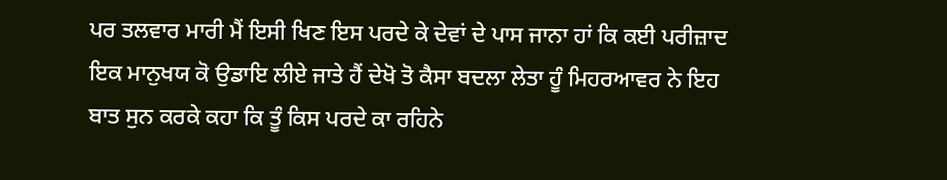ਪਰ ਤਲਵਾਰ ਮਾਰੀ ਮੈਂ ਇਸੀ ਖਿਣ ਇਸ ਪਰਦੇ ਕੇ ਦੇਵਾਂ ਦੇ ਪਾਸ ਜਾਨਾ ਹਾਂ ਕਿ ਕਈ ਪਰੀਜ਼ਾਦ ਇਕ ਮਾਨੁਖਯ ਕੋ ਉਡਾਇ ਲੀਏ ਜਾਤੇ ਹੈਂ ਦੇਖੋ ਤੋ ਕੈਸਾ ਬਦਲਾ ਲੇਤਾ ਹੂੰ ਮਿਹਰਆਵਰ ਨੇ ਇਹ ਬਾਤ ਸੁਨ ਕਰਕੇ ਕਹਾ ਕਿ ਤੂੰ ਕਿਸ ਪਰਦੇ ਕਾ ਰਹਿਨੇ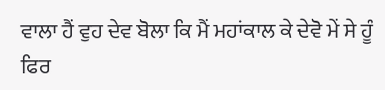ਵਾਲਾ ਹੈਂ ਵੁਹ ਦੇਵ ਬੋਲਾ ਕਿ ਮੈਂ ਮਹਾਂਕਾਲ ਕੇ ਦੇਵੋ ਮੇਂ ਸੇ ਹੂੰ ਫਿਰ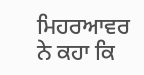ਮਿਹਰਆਵਰ ਨੇ ਕਹਾ ਕਿ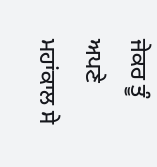ਜੇਕਰ ਤੂੰ ਅਪਣੇ ਮਹਾਂਕਾਲ ਸੇ